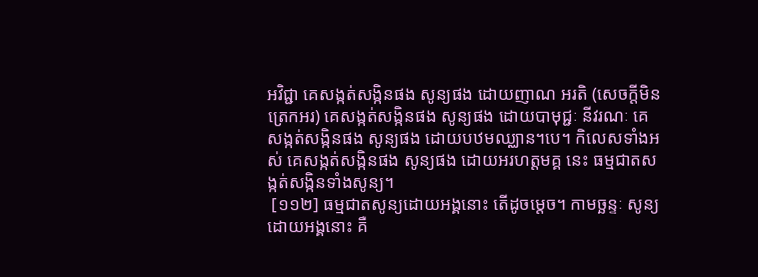អវិជ្ជា គេសង្កត់សង្កិនផង សូន្យផង ដោយញាណ អរតិ (សេចក្តីមិនត្រេកអរ) គេសង្កត់សង្កិនផង សូន្យផង ដោយបាមុជ្ជៈ នីវរណៈ គេសង្កត់សង្កិនផង សូន្យផង ដោយបឋមឈ្ឈាន។បេ។ កិលេសទាំងអស់ គេសង្កត់សង្កិនផង សូន្យផង ដោយអរហត្តមគ្គ នេះ ធម្មជាតសង្កត់សង្កិនទាំងសូន្យ។
 [១១២] ធម្មជាតសូន្យដោយអង្គនោះ តើដូចម្តេច។ កាមច្ឆន្ទៈ សូន្យដោយអង្គនោះ គឺ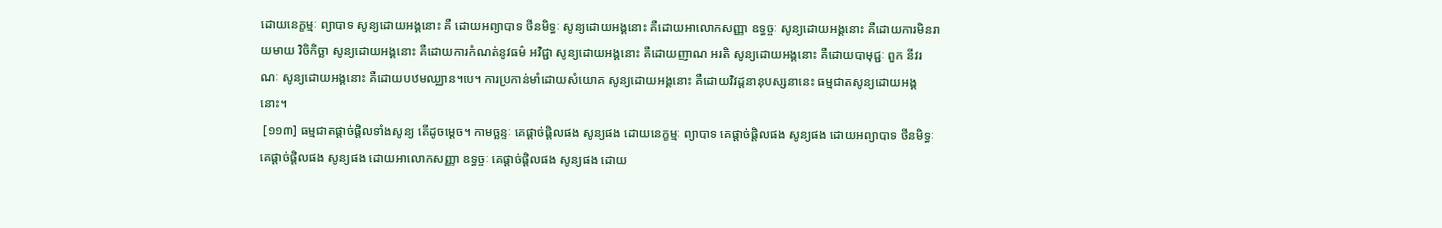ដោយនេក្ខម្មៈ ព្យាបាទ សូន្យដោយអង្គនោះ គឺ ដោយអព្យាបាទ ថីនមិទ្ធៈ សូន្យដោយអង្គនោះ គឺដោយអាលោកសញ្ញា ឧទ្ធច្ចៈ សូន្យដោយអង្គនោះ គឺដោយការមិនរាយមាយ វិចិកិច្ឆា សូន្យដោយអង្គនោះ គឺដោយការកំណត់នូវធម៌ អវិជ្ជា សូន្យដោយអង្គនោះ គឺដោយញាណ អរតិ សូន្យដោយអង្គនោះ គឺដោយបាមុជ្ជៈ ពួក នីវរណៈ សូន្យដោយអង្គនោះ គឺដោយបឋមឈ្ឈាន។បេ។ ការប្រកាន់មាំដោយសំយោគ សូន្យដោយអង្គនោះ គឺដោយវិវដ្តនានុបស្សនានេះ ធម្មជាតសូន្យដោយអង្គនោះ។
 [១១៣] ធម្មជាតផ្តាច់ផ្តិលទាំងសូន្យ តើដូចម្តេច។ កាមច្ឆន្ទៈ គេផ្តាច់ផ្តិលផង សូន្យផង ដោយនេក្ខម្មៈ ព្យាបាទ គេផ្តាច់ផ្តិលផង សូន្យផង ដោយអព្យាបាទ ថីនមិទ្ធៈ គេផ្តាច់ផ្តិលផង សូន្យផង ដោយអាលោកសញ្ញា ឧទ្ធច្ចៈ គេផ្តាច់ផ្តិលផង សូន្យផង ដោយ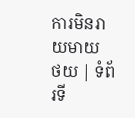ការមិនរាយមាយ
ថយ | ទំព័រទី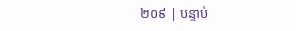២០៩ | បន្ទាប់